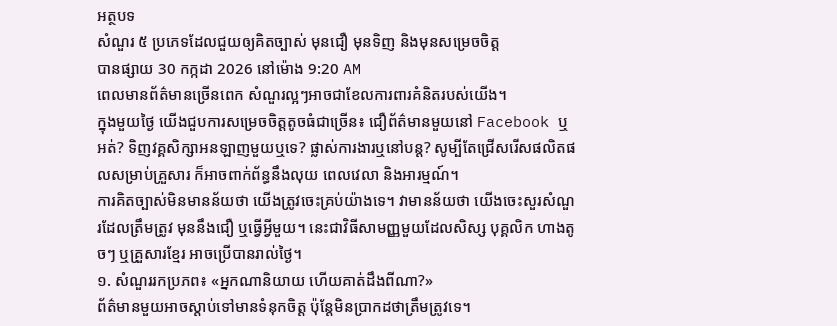អត្ថបទ
សំណួរ ៥ ប្រភេទដែលជួយឲ្យគិតច្បាស់ មុនជឿ មុនទិញ និងមុនសម្រេចចិត្ត
បានផ្សាយ 30 កក្កដា 2026 នៅម៉ោង 9:20 AM
ពេលមានព័ត៌មានច្រើនពេក សំណួរល្អៗអាចជាខែលការពារគំនិតរបស់យើង។
ក្នុងមួយថ្ងៃ យើងជួបការសម្រេចចិត្តតូចធំជាច្រើន៖ ជឿព័ត៌មានមួយនៅ Facebook ឬអត់? ទិញវគ្គសិក្សាអនឡាញមួយឬទេ? ផ្លាស់ការងារឬនៅបន្ត? សូម្បីតែជ្រើសរើសផលិតផលសម្រាប់គ្រួសារ ក៏អាចពាក់ព័ន្ធនឹងលុយ ពេលវេលា និងអារម្មណ៍។
ការគិតច្បាស់មិនមានន័យថា យើងត្រូវចេះគ្រប់យ៉ាងទេ។ វាមានន័យថា យើងចេះសួរសំណួរដែលត្រឹមត្រូវ មុននឹងជឿ ឬធ្វើអ្វីមួយ។ នេះជាវិធីសាមញ្ញមួយដែលសិស្ស បុគ្គលិក ហាងតូចៗ ឬគ្រួសារខ្មែរ អាចប្រើបានរាល់ថ្ងៃ។
១. សំណួររកប្រភព៖ «អ្នកណានិយាយ ហើយគាត់ដឹងពីណា?»
ព័ត៌មានមួយអាចស្តាប់ទៅមានទំនុកចិត្ត ប៉ុន្តែមិនប្រាកដថាត្រឹមត្រូវទេ។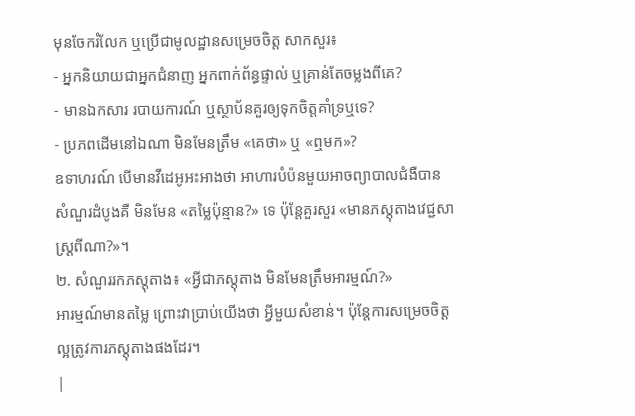មុនចែករំលែក ឬប្រើជាមូលដ្ឋានសម្រេចចិត្ត សាកសួរ៖
- អ្នកនិយាយជាអ្នកជំនាញ អ្នកពាក់ព័ន្ធផ្ទាល់ ឬគ្រាន់តែចម្លងពីគេ?
- មានឯកសារ របាយការណ៍ ឬស្ថាប័នគួរឲ្យទុកចិត្តគាំទ្រឬទេ?
- ប្រភពដើមនៅឯណា មិនមែនត្រឹម «គេថា» ឬ «ឮមក»?
ឧទាហរណ៍ បើមានវីដេអូអះអាងថា អាហារបំប៉នមួយអាចព្យាបាលជំងឺបាន សំណួរដំបូងគឺ មិនមែន «តម្លៃប៉ុន្មាន?» ទេ ប៉ុន្តែគួរសួរ «មានភស្តុតាងវេជ្ជសាស្ត្រពីណា?»។
២. សំណួររកភស្តុតាង៖ «អ្វីជាភស្តុតាង មិនមែនត្រឹមអារម្មណ៍?»
អារម្មណ៍មានតម្លៃ ព្រោះវាប្រាប់យើងថា អ្វីមួយសំខាន់។ ប៉ុន្តែការសម្រេចចិត្តល្អត្រូវការភស្តុតាងផងដែរ។
|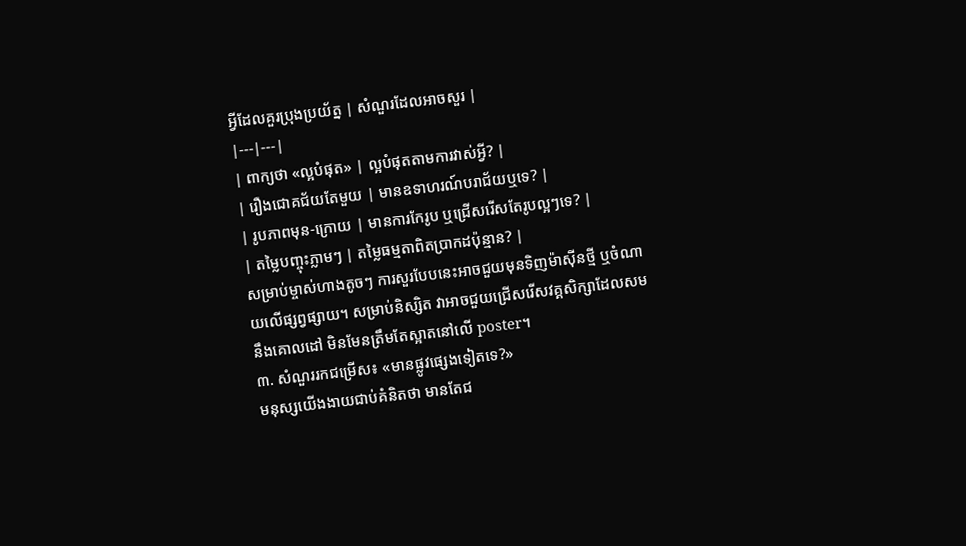អ្វីដែលគួរប្រុងប្រយ័ត្ន | សំណួរដែលអាចសួរ |
|---|---|
| ពាក្យថា «ល្អបំផុត» | ល្អបំផុតតាមការវាស់អ្វី? |
| រឿងជោគជ័យតែមួយ | មានឧទាហរណ៍បរាជ័យឬទេ? |
| រូបភាពមុន-ក្រោយ | មានការកែរូប ឬជ្រើសរើសតែរូបល្អៗទេ? |
| តម្លៃបញ្ចុះភ្លាមៗ | តម្លៃធម្មតាពិតប្រាកដប៉ុន្មាន? |
សម្រាប់ម្ចាស់ហាងតូចៗ ការសួរបែបនេះអាចជួយមុនទិញម៉ាស៊ីនថ្មី ឬចំណាយលើផ្សព្វផ្សាយ។ សម្រាប់និស្សិត វាអាចជួយជ្រើសរើសវគ្គសិក្សាដែលសមនឹងគោលដៅ មិនមែនត្រឹមតែស្អាតនៅលើ poster។
៣. សំណួររកជម្រើស៖ «មានផ្លូវផ្សេងទៀតទេ?»
មនុស្សយើងងាយជាប់គំនិតថា មានតែជ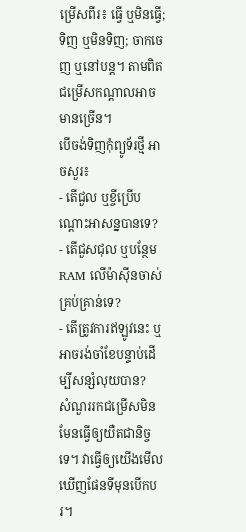ម្រើសពីរ៖ ធ្វើ ឬមិនធ្វើ; ទិញ ឬមិនទិញ; ចាកចេញ ឬនៅបន្ត។ តាមពិត ជម្រើសកណ្តាលអាចមានច្រើន។
បើចង់ទិញកុំព្យូទ័រថ្មី អាចសួរ៖
- តើជួល ឬខ្ចីប្រើបណ្តោះអាសន្នបានទេ?
- តើជួសជុល ឬបន្ថែម RAM លើម៉ាស៊ីនចាស់គ្រប់គ្រាន់ទេ?
- តើត្រូវការឥឡូវនេះ ឬអាចរង់ចាំខែបន្ទាប់ដើម្បីសន្សំលុយបាន?
សំណួររកជម្រើសមិនមែនធ្វើឲ្យយឺតជានិច្ចទេ។ វាធ្វើឲ្យយើងមើលឃើញផែនទីមុនបើកបរ។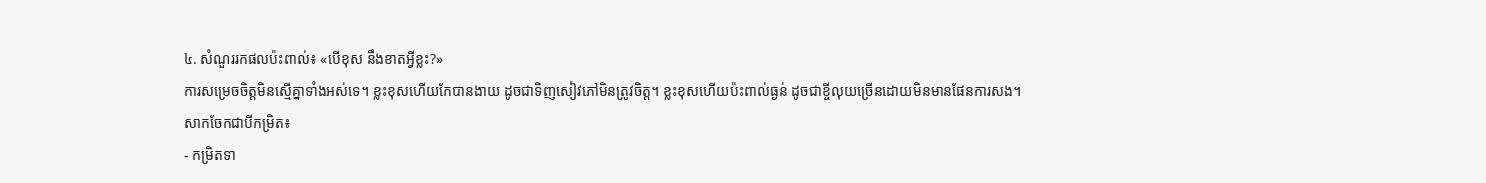៤. សំណួររកផលប៉ះពាល់៖ «បើខុស នឹងខាតអ្វីខ្លះ?»
ការសម្រេចចិត្តមិនស្មើគ្នាទាំងអស់ទេ។ ខ្លះខុសហើយកែបានងាយ ដូចជាទិញសៀវភៅមិនត្រូវចិត្ត។ ខ្លះខុសហើយប៉ះពាល់ធ្ងន់ ដូចជាខ្ចីលុយច្រើនដោយមិនមានផែនការសង។
សាកចែកជាបីកម្រិត៖
- កម្រិតទា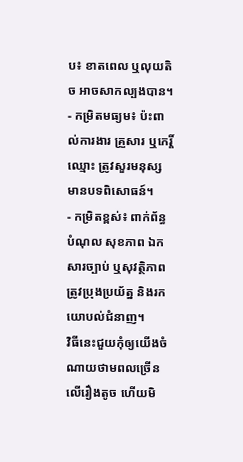ប៖ ខាតពេល ឬលុយតិច អាចសាកល្បងបាន។
- កម្រិតមធ្យម៖ ប៉ះពាល់ការងារ គ្រួសារ ឬកេរ្តិ៍ឈ្មោះ ត្រូវសួរមនុស្សមានបទពិសោធន៍។
- កម្រិតខ្ពស់៖ ពាក់ព័ន្ធបំណុល សុខភាព ឯកសារច្បាប់ ឬសុវត្ថិភាព ត្រូវប្រុងប្រយ័ត្ន និងរកយោបល់ជំនាញ។
វិធីនេះជួយកុំឲ្យយើងចំណាយថាមពលច្រើនលើរឿងតូច ហើយមិ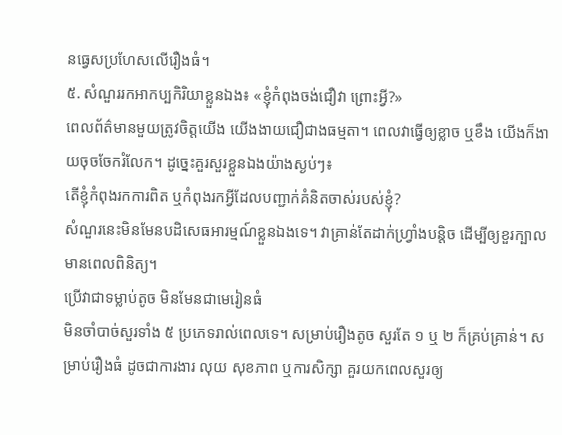នធ្វេសប្រហែសលើរឿងធំ។
៥. សំណួររកអាកប្បកិរិយាខ្លួនឯង៖ «ខ្ញុំកំពុងចង់ជឿវា ព្រោះអ្វី?»
ពេលព័ត៌មានមួយត្រូវចិត្តយើង យើងងាយជឿជាងធម្មតា។ ពេលវាធ្វើឲ្យខ្លាច ឬខឹង យើងក៏ងាយចុចចែករំលែក។ ដូច្នេះគួរសួរខ្លួនឯងយ៉ាងស្ងប់ៗ៖
តើខ្ញុំកំពុងរកការពិត ឬកំពុងរកអ្វីដែលបញ្ជាក់គំនិតចាស់របស់ខ្ញុំ?
សំណួរនេះមិនមែនបដិសេធអារម្មណ៍ខ្លួនឯងទេ។ វាគ្រាន់តែដាក់ហ្វ្រាំងបន្តិច ដើម្បីឲ្យខួរក្បាលមានពេលពិនិត្យ។
ប្រើវាជាទម្លាប់តូច មិនមែនជាមេរៀនធំ
មិនចាំបាច់សួរទាំង ៥ ប្រភេទរាល់ពេលទេ។ សម្រាប់រឿងតូច សួរតែ ១ ឬ ២ ក៏គ្រប់គ្រាន់។ សម្រាប់រឿងធំ ដូចជាការងារ លុយ សុខភាព ឬការសិក្សា គួរយកពេលសួរឲ្យ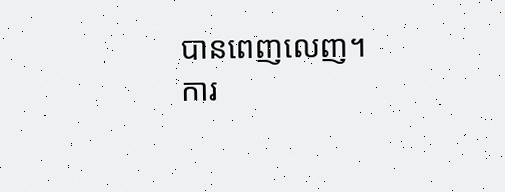បានពេញលេញ។
ការ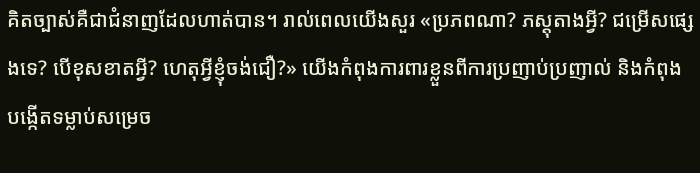គិតច្បាស់គឺជាជំនាញដែលហាត់បាន។ រាល់ពេលយើងសួរ «ប្រភពណា? ភស្តុតាងអ្វី? ជម្រើសផ្សេងទេ? បើខុសខាតអ្វី? ហេតុអ្វីខ្ញុំចង់ជឿ?» យើងកំពុងការពារខ្លួនពីការប្រញាប់ប្រញាល់ និងកំពុងបង្កើតទម្លាប់សម្រេច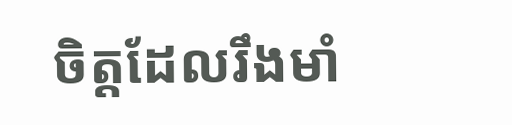ចិត្តដែលរឹងមាំ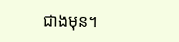ជាងមុន។